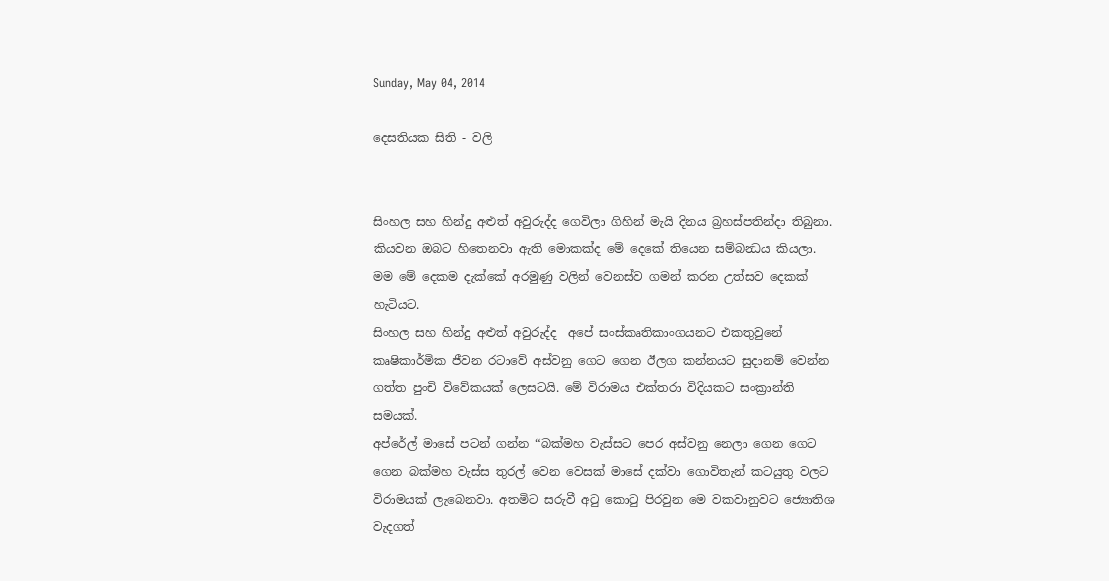Sunday, May 04, 2014

දෙසතියක සිති - වලි


සිංහල සහ හින්දු අළුත් අවුරුද්ද ගෙවිලා ගිහින් මැයි දිනය බ්‍රහස්පතින්දා තිබුනා. කියවන ඔබට හිතෙනවා ඇති මොකක්ද මේ දෙකේ තියෙන සම්බන්‍ධය කියලා. මම මේ දෙකම දැක්කේ අරමුණු වලින් වෙනස්ව ගමන් කරන උත්සව දෙකක් හැටියට.
සිංහල සහ හින්දු අළුත් අවුරුද්ද  අපේ සංස්කෘතිකාංගයනට එකතුවුනේ කෘෂිකාර්මික ජීවන රටාවේ අස්වනු ගෙට ගෙන ඊලග කන්නයට සුදානම් වෙන්න ගත්ත පුංචි විවේකයක් ලෙසටයි. මේ විරාමය එක්තරා විදියකට සංක්‍රාන්ති සමයක්.
අප්රේල් මාසේ පටන් ගන්න “බක්මහ වැස්සට පෙර අස්වනු නෙලා ගෙන ගෙට  ගෙන බක්මහ වැස්ස තුරල් වෙන වෙසක් මාසේ දක්වා ගොවිතැන් කටයුතු වලට විරාමයක් ලැබෙනවා. අතමිට සරුවී අටු කොටු පිරවුන මෙ වකවානුවට ජ්‍යොතිශ වැදගත්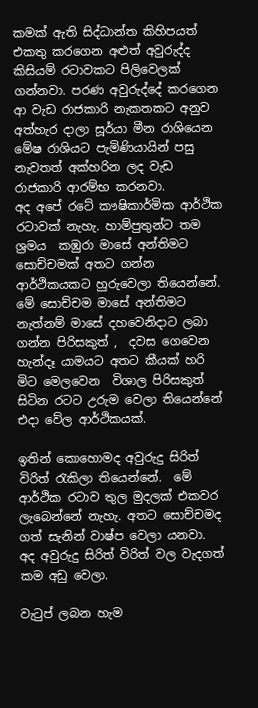කමක් ඇති සිද්ධාන්ත කිහිපයත් එකතු කරගෙන අළුත් අවුරුද්ද කිසියම් රටාවකට පිලිවෙලක් ගන්නවා. පරණ අවුරුද්දේ කරගෙන ආ වැඩ රාජකාරි නැකතකට අනුව අත්හැර දාලා සූර්යා මීන රාශියෙන මේෂ රාශියට පැමිණියායින් පසු නැවතත් අක්හරින ලද වැඩ රාජකාරි ආරම්භ කරනවා.
අද අපේ රටේ කෟෂිකාර්මික ආර්ථික රටාවක් නැහැ. හාම්පුතුන්ට තම ශ්‍රමය  කඹුරා මාසේ අන්තිමට සොච්චමක් අතට ගන්න ආර්ථිකයකට හුරුවෙලා තියෙන්නේ. මේ සොච්චම මාසේ අන්තිමට නැත්නම් මාසේ දහවෙනිදාට ලබා ගන්න පිරිසකුත් ,  දවස ගෙවෙන හැන්දෑ යාමයට අතට කීයක් හරි මිට මෙලවෙන  විශාල පිරිසකුත්  සිටින රටට උරුම වෙලා තියෙන්නේ එදා වේල ආර්ථිකයක්.

ඉතින් කොහොමද අවුරුදු සිරිත් විරිත් රැකිලා තියෙන්නේ.  මේ ආර්ථික රටාව තුල මුදලක් එකවර ලැබෙන්නේ නැහැ. අතට සොච්චමද ගත් සැනින් වාෂ්ප වෙලා යනවා.
අද අවුරුදු සිරිත් විරිත් වල වැදගත් කම අඩු වෙලා.

වැටුප් ලබන හැම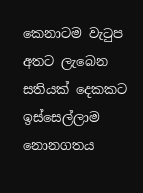කෙනාටම වැටුප අතට ලැබෙන සතියක් දෙකකට ඉස්සෙල්ලාම නොනගතය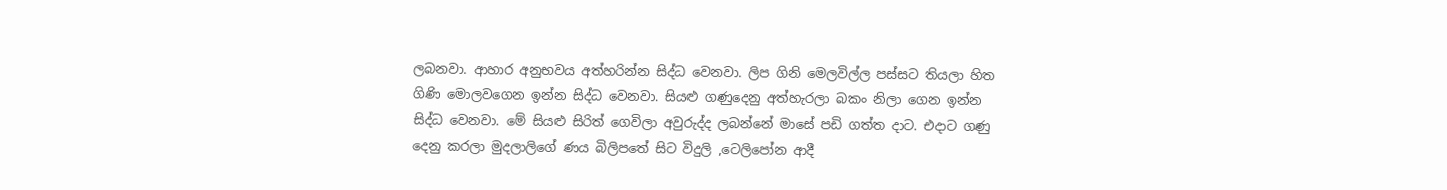ලබනවා. ආහාර අනුභවය අත්හරින්න සිද්ධ වෙනවා. ලිප ගිනි මෙලවිල්ල පස්සට තියලා හිත ගිණි මොලවගෙන ඉන්න සිද්ධ වෙනවා. සියළු ගණුදෙනු අත්හැරලා බකං නිලා ගෙන ඉන්න සිද්ධ වෙනවා. මේ සියළු සිරිත් ගෙවිලා අවුරුද්ද ලබන්නේ මාසේ පඩි ගත්ත දාට. එදාට ගණු දෙනු කරලා මුදලාලිගේ ණය බිලිපතේ සිට විදුලි ,ටෙලිපෝන ආදී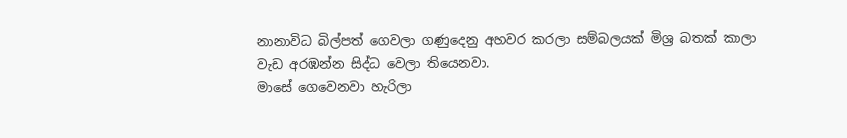නානාවිධ බිල්පත් ගෙවලා ගණුදෙනු අහවර කරලා සම්බලයක් මිශ්‍ර බතක් කාලා වැඩ අරඹන්න සිද්ධ වෙලා තියෙනවා.
මාසේ ගෙවෙනවා හැරිලා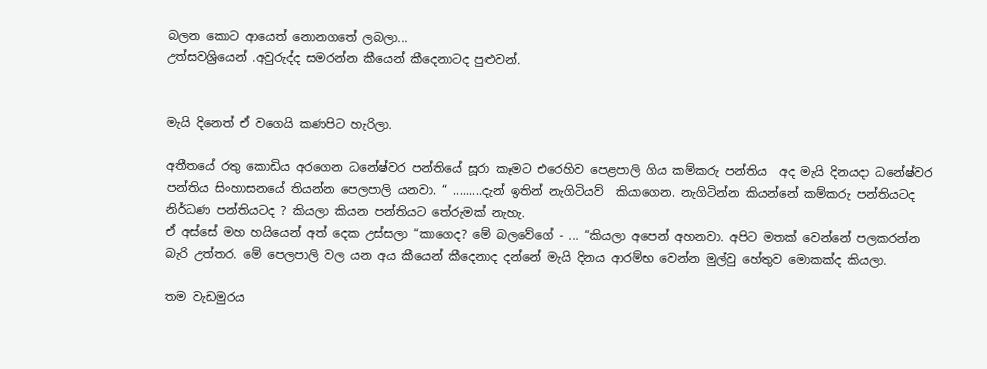බලන කොට ආයෙත් නොනගතේ ලබලා...
උත්සවශ්‍රියෙන් .අවුරුද්ද සමරන්න කීයෙන් කීදෙනාටද පුළුවන්.


මැයි දිනෙත් ඒ වගෙයි කණපිට හැරිලා.

අතීතයේ රතු කොඩිය අරගෙන ධනේෂ්වර පන්තියේ සූරා කෑමට එරෙහිව පෙළපාලි ගිය කම්කරු පන්තිය  අද මැයි දිනයදා ධනේෂ්වර පන්තිය සිංහාසනයේ තියන්න පෙලපාලි යනවා. “ .........දැන් ඉතින් නැගිටියව්  කියාගෙන. නැගිටින්න කියන්නේ කම්කරු පන්තියටද නිර්ධණ පන්තියටද ? කියලා කියන පන්තියට තේරුමක් නැහැ.
ඒ අස්සේ මහ හයියෙන් අත් දෙක උස්සලා “කාගෙද? මේ බලවේගේ - ... “කියලා අපෙන් අහනවා. අපිට මතක් වෙන්නේ පලකරන්න බැරි උත්තර. මේ පෙලපාලි වල යන අය කීයෙන් කීදෙනාද දන්නේ මැයි දිනය ආරම්භ වෙන්න මුල්වු හේතුව මොකක්ද කියලා.

තම වැඩමුරය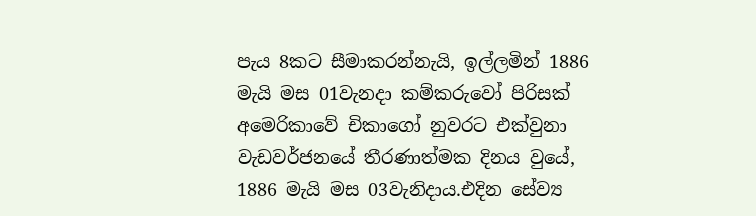පැය 8කට සීමාකරන්නැයි, ඉල්ලමින් 1886 මැයි මස 01වැනදා කම්කරුවෝ පිරිසක් අමෙරිකාවේ චිකාගෝ නුවරට එක්වුනා වැඩවර්ජනයේ තීරණාත්මක දිනය වුයේ, 1886 මැයි මස 03වැනිදාය.එදින සේව්‍ය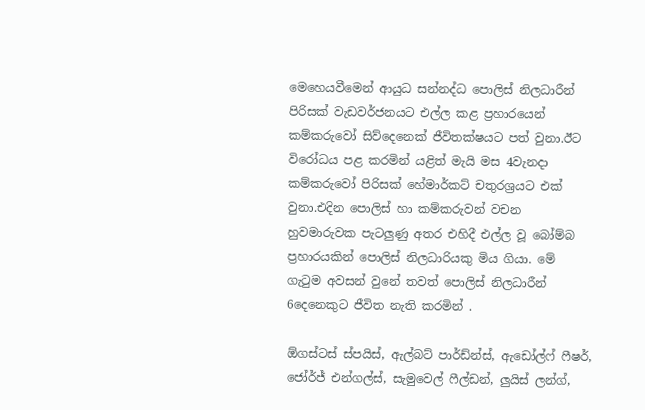මෙහෙයවීමෙන් ආයුධ සන්නද්ධ පොලිස් නිලධාරීන් පිරිසක් වැඩවර්ජනයට එල්ල කළ ප්‍රහාරයෙන් කම්කරුවෝ සිව්දෙනෙක් ජීවිතක්ෂයට පත් වුනා.ඊට විරෝධය පළ කරමින් යළිත් මැයි මස 4වැනදා කම්කරුවෝ පිරිසක් හේමාර්කට් චතුරශ්‍රයට එක් වුනා.එදින පොලිස් හා කම්කරුවන් වචන හුවමාරුවක පැටලුණු අතර එහිදී එල්ල වූ බෝම්බ ප්‍රහාරයකින් පොලිස් නිලධාරියකු මිය ගියා. මේ ගැටුම අවසන් වුනේ තවත් පොලිස් නිලධාරීන් 6දෙනෙකුට ජීවිත නැති කරමින් .

ඕගස්ටස් ස්පයිස්, ඇල්බට් පාර්ඩ්න්ස්, ඇඩෝල්ෆ් ෆීෂර්, ජෝර්ජ් එන්ගල්ස්, සැමුවෙල් ෆීල්ඩන්, ලුයිස් ලන්ග්,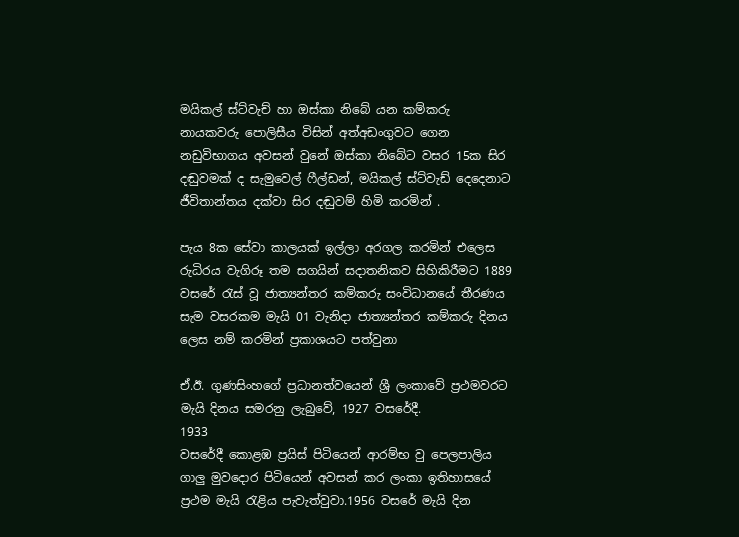මයිකල් ස්ට්වැච් හා ඔස්කා නිබේ යන කම්කරු නායකවරු පොලිසීය විසින් අත්අඩංගුවට ගෙන නඩුවිභාගය අවසන් වුනේ ඔස්කා නිබේට වසර 15ක සිර දඬුවමක් ද සැමුවෙල් ෆීල්ඩන්, මයිකල් ස්ට්වැඩ් දෙදෙනාට ජීවිතාන්තය දක්වා සිර දඬුවම් හිමි කරමින් .

පැය 8ක සේවා කාලයක් ඉල්ලා අරගල කරමින් එලෙස රුධිරය වැගිරූ තම සගයින් සදාතනිකව සිහිකිරීමට 1889 වසරේ රැස් වූ ජාත්‍යන්තර කම්කරු සංවිධානයේ තීරණය  සැම වසරකම මැයි 01 වැනිදා ජාත්‍යන්තර කම්කරු දිනය ලෙස නම් කරමින් ප්‍රකාශයට පත්වුනා

ඒ.ඊ. ගුණසිංහගේ ප්‍රධානත්වයෙන් ශ්‍රී ලංකාවේ ප්‍රථමවරට මැයි දිනය සමරනු ලැබුවේ, 1927 වසරේදී.
1933
වසරේදී කොළඹ ප්‍රයිස් පිටියෙන් ආරම්භ වු පෙලපාලිය ගාලු මුවදොර පිටියෙන් අවසන් කර ලංකා ඉතිහාසයේ ප්‍රථම මැයි රැළිය පැවැත්වුවා.1956 වසරේ මැයි දින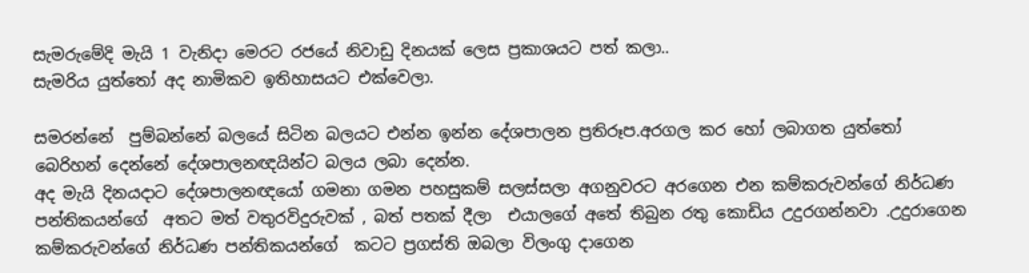සැමරුමේදි මැයි 1 වැනිදා මෙරට රජයේ නිවාඩු දිනයක් ලෙස ප්‍රකාශයට පත් කලා..
සැමරිය යුත්තෝ අද නාමිකව ඉතිහාසයට එක්වෙලා.

සමරන්නේ  පුම්බන්නේ බලයේ සිටින බලයට එන්න ඉන්න දේශපාලන ප්‍රතිරූප.අරගල කර හෝ ලබාගත යුත්තෝ බෙරිහන් දෙන්නේ දේශපාලනඥයින්ට බලය ලබා දෙන්න.
අද මැයි දිනයදාට දේශපාලනඥයෝ ගමනා ගමන පහසුකම් සලස්සලා අගනුවරට අරගෙන එන කම්කරුවන්ගේ නිර්ධණ පන්තිකයන්ගේ  අතට මත් වතුරවිදුරුවක් , බත් පතක් දීලා  එයාලගේ අතේ තිබුන රතු කොඩිය උදුරගන්නවා .උදුරාගෙන කම්කරුවන්ගේ නිර්ධණ පන්තිකයන්ගේ  කටට ප්‍රගස්ති ඔබලා විලංගු දාගෙන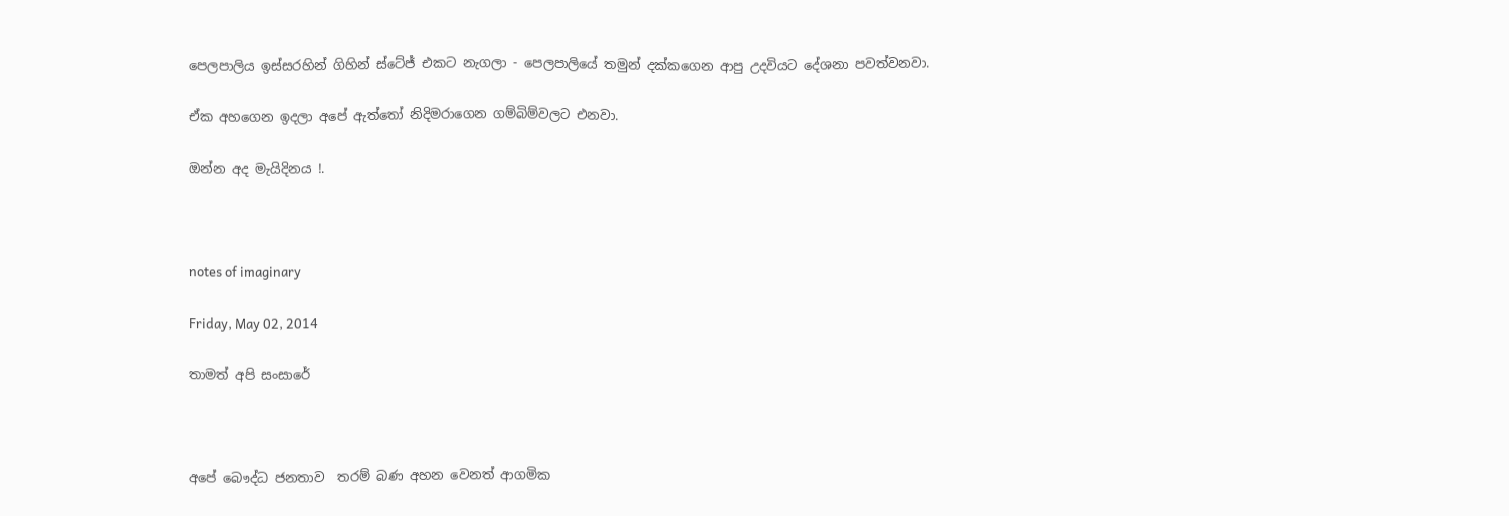පෙලපාලිය ඉස්සරහින් ගිහින් ස්ටේජ් එකට නැගලා - පෙලපාලියේ තමුන් දක්කගෙන ආපු උදවියට දේශනා පවත්වනවා.

ඒක අහගෙන ඉදලා අපේ ඇත්තෝ නිදිමරාගෙන ගම්බිම්වලට එනවා.

ඔන්න අද මැයිදිනය !.



notes of imaginary

Friday, May 02, 2014

තාමත් අපි සංසාරේ



අපේ බෞද්ධ ජනතාව  තරම් බණ අහන වෙනත් ආගමික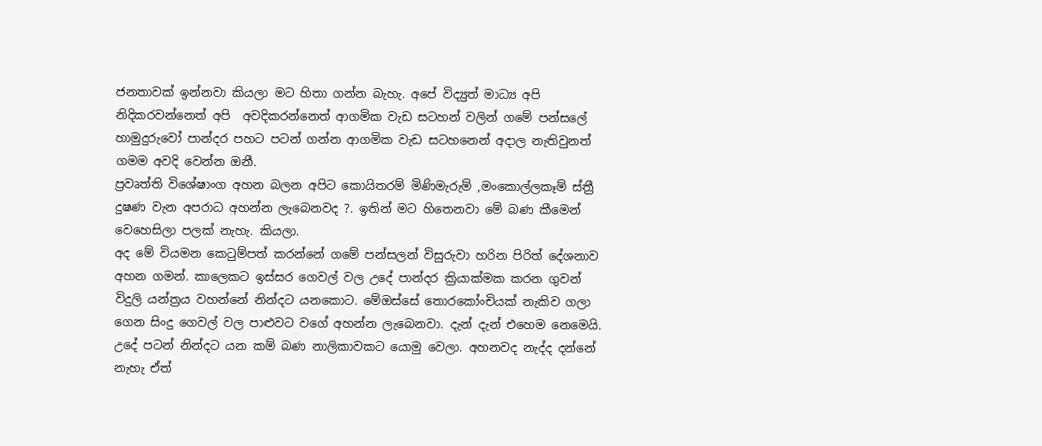ජනතාවක් ඉන්නවා කියලා මට හිතා ගන්න බැහැ. අපේ විද්‍යුත් මාධ්‍ය අපි නිදිකරවන්නෙත් අපි  අවදිකරන්නෙත් ආගමික වැඩ සටහන් වලින් ගමේ පන්සලේ හාමුදුරුවෝ පාන්දර පහට පටන් ගන්න ආගමික වැඩ සටහනෙන් අදාල නැතිවුනත් ගමම අවදි වෙන්න ඔනී.
ප්‍රවෘත්ති විශේෂාංග අහන බලන අපිට කොයිතරම් මිණිමැරුම් ,මංකොල්ලකෑම් ස්ත්‍රී දුෂණ වැන අපරාධ අහන්න ලැබෙනවද ?. ඉතින් මට හිතෙනවා මේ බණ කීමෙන් වෙහෙසිලා පලක් නැහැ. කියලා.
අද මේ වියමන කෙටුම්පත් කරන්නේ ගමේ පන්සලන් විසුරුවා හරින පිරිත් දේශනාව අහන ගමන්. කාලෙකට ඉස්සර ගෙවල් වල උදේ පාන්දර ක්‍රියාක්මක කරන ගුවන් විදුලි යන්ත්‍රය වහන්නේ නින්දට යනකොට. මේඔස්සේ තොරකෝංචියක් නැකිව ගලා ගෙන සිංදු ගෙවල් වල පාළුවට වගේ අහන්න ලැබෙනවා. දැන් දැන් එහෙම නෙමෙයි. උදේ පටන් නින්දට යන කම් බණ නාලිකාවකට යොමු වෙලා. අහනවද නැද්ද දන්නේ නැහැ ඒත්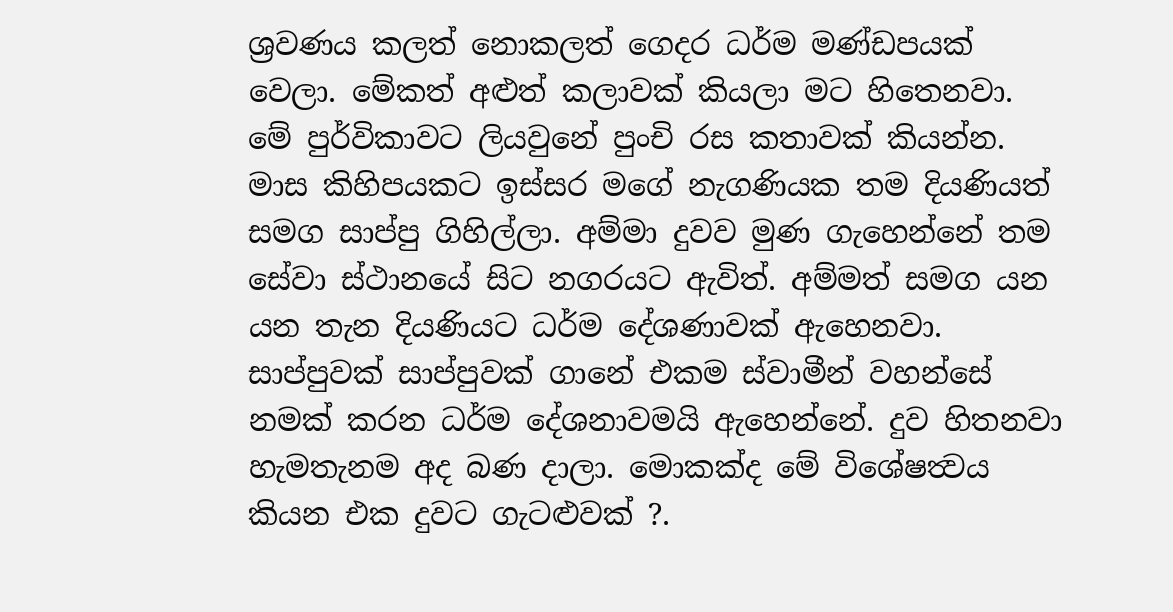ශ්‍රවණය කලත් නොකලත් ගෙදර ධර්ම මණ්ඩපයක් වෙලා. මේකත් අළුත් කලාවක් කියලා මට හිතෙනවා.
මේ පුර්විකාවට ලියවුනේ පුංචි රස කතාවක් කියන්න.
මාස කිහිපයකට ඉස්සර මගේ නැගණියක තම දියණියත් සමග සාප්පු ගිහිල්ලා. අම්මා දුවව මුණ ගැහෙන්නේ තම සේවා ස්ථානයේ සිට නගරයට ඇවිත්. අම්මත් සමග යන යන තැන දියණියට ධර්ම දේශණාවක් ඇහෙනවා. සාප්පුවක් සාප්පුවක් ගානේ එකම ස්වාමීන් වහන්සේ නමක් කරන ධර්ම දේශනාවමයි ඇහෙන්නේ. දුව හිතනවා හැමතැනම අද බණ දාලා. මොකක්ද මේ විශේෂත්‍වය කියන එක දුවට ගැටළුවක් ?.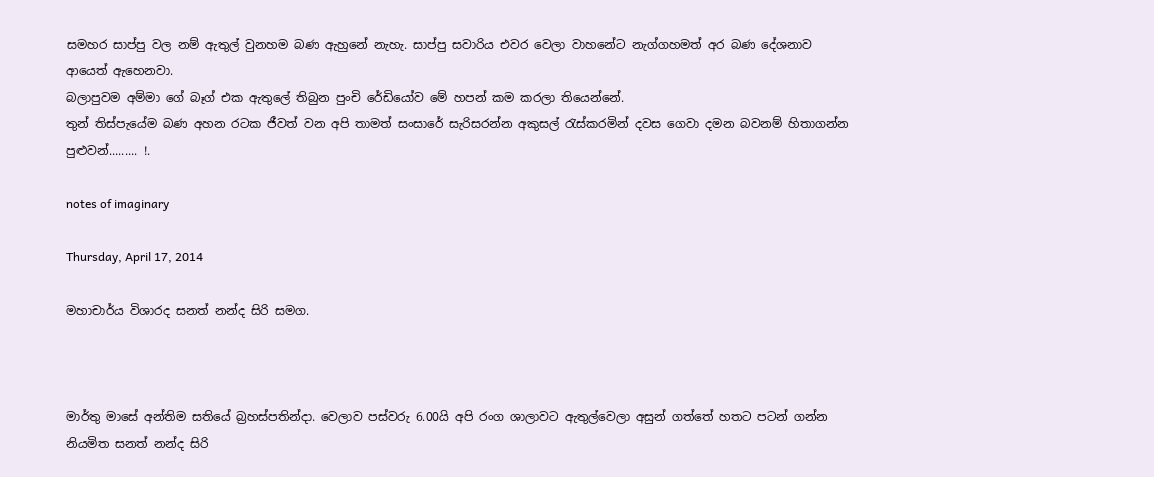සමහර සාප්පු වල නම් ඇතුල් වුනහම බණ ඇහුනේ නැහැ. සාප්පු සවාරිය එවර වෙලා වාහනේට නැග්ගහමත් අර බණ දේශනාව ආයෙත් ඇහෙනවා.
බලාපුවම අම්මා ගේ බෑග් එක ඇතුලේ තිබුන පුංචි රේඩියෝව මේ හපන් කම කරලා තියෙන්නේ.
තුන් තිස්පැයේම බණ අහන රටක ජීවත් වන අපි තාමත් සංසාරේ සැරිසරන්න අකුසල් රැස්කරමින් දවස ගෙවා දමන බවනම් හිතාගන්න පුළුවන්......... !.

notes of imaginary

Thursday, April 17, 2014

මහාචාර්ය විශාරද සනත් නන්ද සිරි සමග.



මාර්තු මාසේ අන්තිම සතියේ බ්‍රහස්පතින්දා. වෙලාව පස්වරු 6.00යි අපි රංග ශාලාවට ඇතුල්වෙලා අසුන් ගත්තේ හතට පටන් ගන්න නියමිත සනත් නන්ද සිරි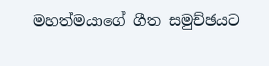මහත්මයාගේ ගීත සමුච්ඡයට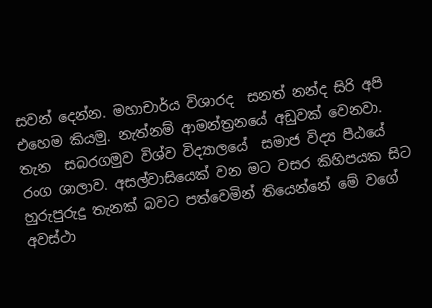සවන් දෙන්න. මහාචාර්ය විශාරද  සනත් නන්ද සිරි අපි එහෙම කියමු. නැත්නම් ආමන්ත්‍රනයේ අඩුවක් වෙනවා.
තැන  සබරගමුව විශ්ව විද්‍යාලයේ  සමාජ විද්‍ය පීඨයේ රංග ශාලාව. අසල්වාසියෙක් වන මට වසර කිහිපයක සිට හුරුපුරුදු තැනක් බවට පත්වෙමින් තියෙන්නේ මේ වගේ අවස්ථා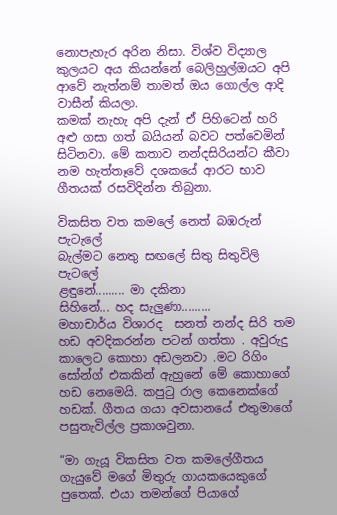නොපැහැර අරින නිසා. විශ්ව විද්‍යාල කුලයට අය කියන්නේ බෙලිහුල්ඔයට අපි ආවේ නැත්නම් තාමත් ඔය ගොල්ල ආදි වාසීන් කියලා.
කමක් නැහැ අපි දැන් ඒ පිහිටෙන් හරි අළු ගසා ගත් බයියන් බවට පත්වෙමින් සිටිනවා. මේ කතාව නන්දසිරියන්ට කීවා නම හැත්තෑවේ දශකයේ ආරට භාව ගීතයක් රසවිදින්න තිබුනා.

විකසිත වත කමලේ නෙත් බඹරුන් පැටැලේ
බැල්මට නෙතු සඟලේ සිතු සිතුවිලි පැටලේ
ළඳුනේ......... මා දකිනා
සිහිනේ... හද සැලුණා.........
මහාචාර්ය විශාරද  සනත් නන්ද සිරි තම හඩ අවදිකරන්න පටන් ගත්තා . අවුරුදු කාලෙට කොහා අඩලනවා .මට රිගිං  සෝන්ග් එකකින් ඇහුනේ මේ කොහාගේ හඩ නෙමෙයි. කපුටු රාල කෙනෙක්ගේ හඩක්. ගීතය ගයා අවසානයේ එතුමාගේ පසුතැවිල්ල ප්‍රකාශවුනා.

“මා ගැයූ විකසිත වත කම‍ලේගීතය ගැයුවේ මගේ මිතුරු ගායකයෙකුගේ පුතෙක්. එයා තමන්ගේ පියාගේ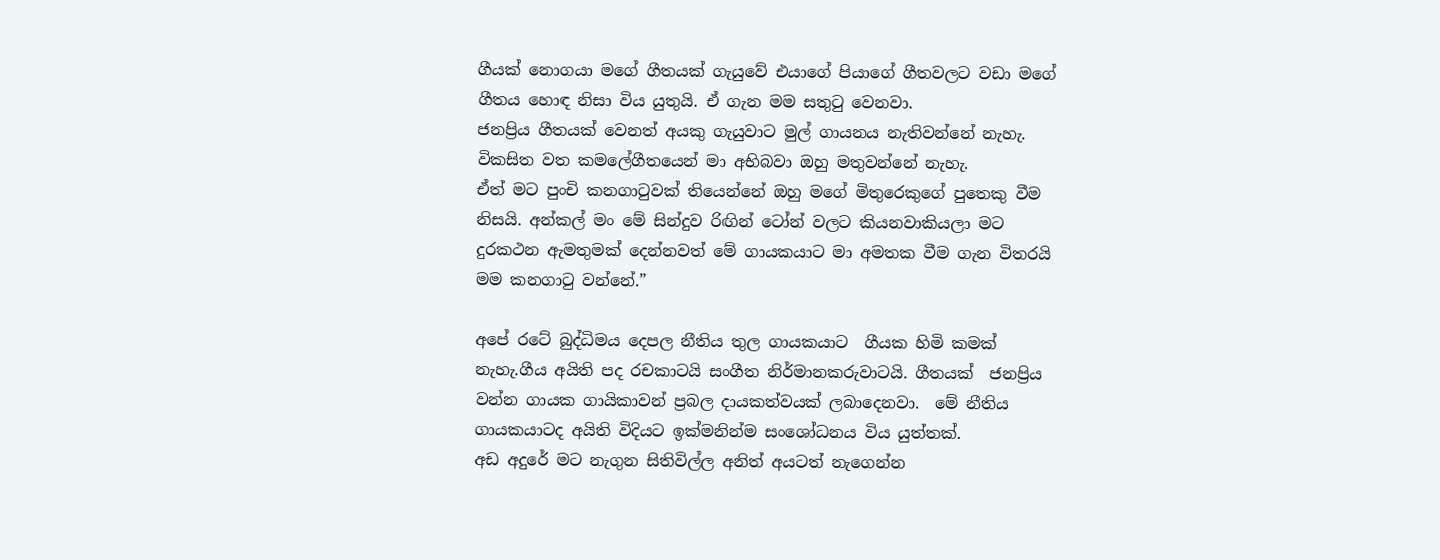ගීයක් නොගයා මගේ ගීතයක් ගැයුවේ එයාගේ පියාගේ ගීතවලට වඩා මගේ ගීතය හොඳ නිසා විය යුතුයි. ඒ ගැන මම සතුටු වෙනවා.
ජනප්‍රිය ගීතයක් වෙනත් අයකු ගැයුවාට මුල් ගායනය නැතිවන්නේ නැහැ. විකසිත වත කම‍ලේගීතයෙන් මා අභිබවා ඔහු මතුවන්නේ නැහැ.
ඒත් මට පුංචි කනගාටුවක් තියෙන්නේ ඔහු මගේ මිතුරෙකුගේ පුතෙකු වීම නිසයි. අන්කල් මං මේ සින්දුව රිඟින් ටෝන් වලට කියනවාකියලා මට දුරකථන ඇමතුමක් දෙන්නවත් මේ ගායකයාට මා අමතක වීම ගැන විතරයි මම කනගාටු වන්නේ.”

අපේ රටේ බුද්ධිමය දෙපල නීතිය තුල ගායකයාට  ගීයක හිමි කමක් නැහැ.ගීය අයිති පද රචකාටයි සංගීත නිර්මානකරුවාටයි. ගීතයක්  ජනප්‍රිය වන්න ගායක ගායිකාවන් ප්‍රබල දායකත්වයක් ලබාදෙනවා.  මේ නීතිය ගායකයාටද අයිති විදියට ඉක්මනින්ම සංශෝධනය විය යුත්තක්.
අඩ අදුරේ මට නැගුන සිතිවිල්ල අනිත් අයටත් නැගෙන්න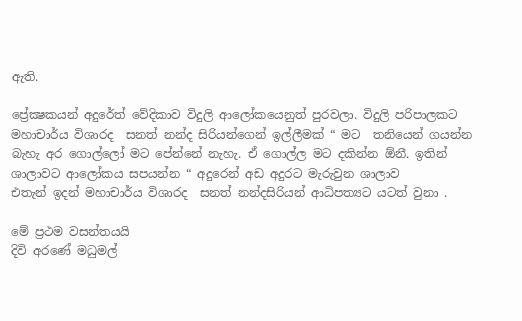ඇති.

ප්‍රේක්‍ෂකයන් අදුරේත් වේදිකාව විදුලි ආලෝකයෙනුත් පුරවලා. විදුලි පරිපාලකට  මහාචාර්ය විශාරද  සනත් නන්ද සිරියන්ගෙන් ඉල්ලීමක් “ මට  තනියෙන් ගයන්න බැහැ අර ගොල්ලෝ මට පේන්නේ නැහැ. ඒ ගොල්ල මට දකින්න ඕනී. ඉතින්  ශාලාවට ආලෝකය සපයන්න “ අදුරෙන් අඩ අදුරට මැරුවුන ශාලාව
එතැන් ඉදන් මහාචාර්ය විශාරද  සනත් නන්දසිරියන් ආධිපත්‍යට යටත් වුනා .

මේ ප්‍රථම වසන්තයයි
දිවි අරණේ මධුමල්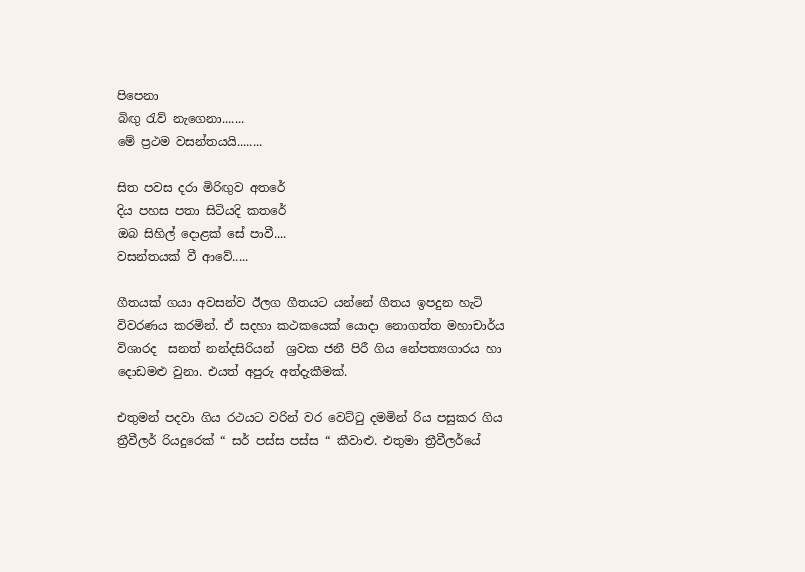පිපෙනා
බිඟු රැව් නැගෙනා.......
මේ ප්‍රථම වසන්තයයි........

සිත පවස දරා මිරිඟුව අතරේ
දිය පහස පතා සිටියදි කතරේ
ඔබ සිහිල් දොළක්‌ සේ පාවී....
වසන්තයක්‌ වී ආවේ.....

ගීතයක් ගයා අවසන්ව ඊලග ගීතයට යන්නේ ගීතය ඉපදුන හැටි විවරණය කරමින්. ඒ සදහා කථකයෙක් යොදා නොගත්ත මහාචාර්ය විශාරද  සනත් නන්දසිරියන්  ශ්‍රවක ජනී පිරී ගිය නේපත්‍යගාරය හා දොඩමළු වුනා. එයත් අපුරු අත්දැකීමක්.

එතුමන් පදවා ගිය රථයට වරින් වර වෙට්ටු දමමින් රිය පසුකර ගිය ත්‍රීවීලර් රියදුරෙක් “ සර් පස්ස පස්ස “ කීවාළු. එතුමා ත්‍රීවීලර්යේ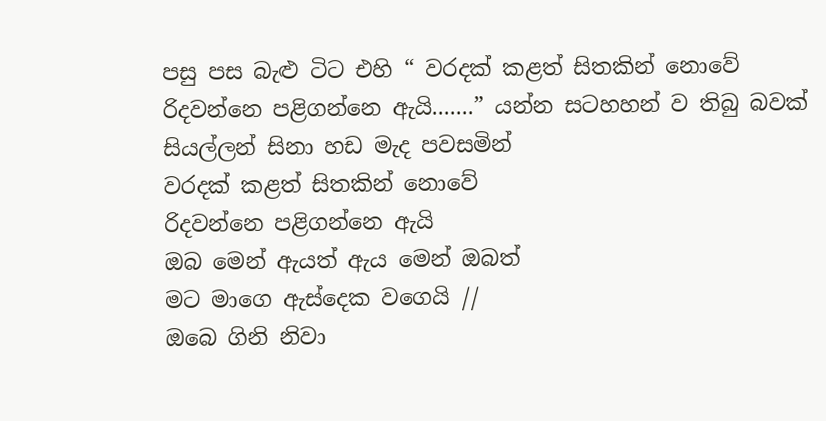පසු පස බැළු ටිට එහි “ වරදක් කළත් සිතකින් නොවේ
රිදවන්නෙ පළිගන්නෙ ඇයි.......” යන්න සටහහන් ව තිබු බවක් සියල්ලන් සිනා හඩ මැද පවසමින්
වරදක් කළත් සිතකින් නොවේ
රිදවන්නෙ පළිගන්නෙ ඇයි
ඔබ මෙන් ඇයත් ඇය මෙන් ඔබත්
මට මාගෙ ඇස්දෙක වගෙයි //
ඔබෙ ගිනි නිවා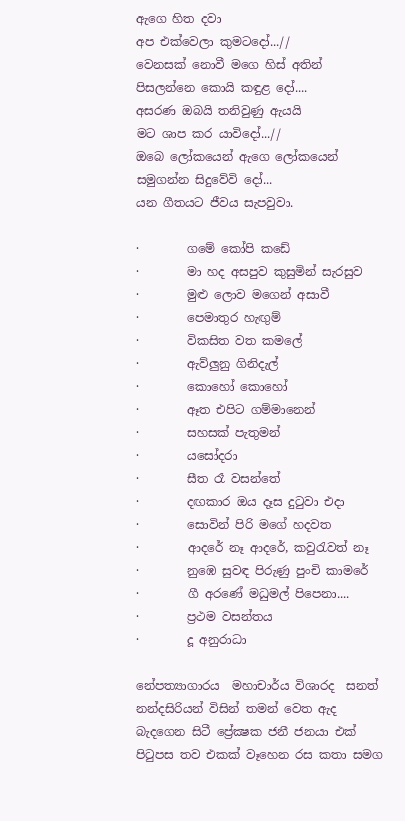ඇගෙ හිත දවා
අප එක්වෙලා කුමටදෝ...//
වෙනසක් නොවී මගෙ හිස් අතින්
පිසලන්නෙ කොයි කඳුළ දෝ....
අසරණ ඔබයි තනිවුණු ඇයයි
මට ශාප කර යාවිදෝ...//
ඔබෙ ලෝකයෙන් ඇගෙ ලෝකයෙන්
සමුගන්න සිදුවේවි දෝ...
යන ගීතයට ජීවය සැපවුවා.

·        ගමේ කෝපි කඩේ
·        මා හද අසපුව කුසුමින් සැරසුව
·        මුළු ලොව මගෙන් අසාවී
·        පෙමාතුර හැඟුම්
·        විකසිත වත කමලේ
·        ඇව්ලුනු ගිනිදැල්
·        කොහෝ කොහෝ
·        ඈත එපිට ගම්මානෙන්
·        සහසක් පැතුමන්
·        යසෝදරා
·        සීත රෑ වසන්තේ
·        දඟකාර ඔය දෑස දුටුවා එදා
·        සොවින් පිරි මගේ හදවත
·        ආදරේ නෑ ආදරේ, කවුරැවත් නෑ
·        නුඹෙ සුවඳ පිරුණු පුංචි කාමරේ
·        ගී අරණේ මධුමල් පිපෙනා....
·        ප්‍රථම වසන්තය
·        දූ අනුරාධා

නේපත්‍යාගාරය  මහාචාර්ය විශාරද  සනත් නන්දසිරියන් විසින් තමන් වෙත ඇද බැදගෙන සිටී ප්‍රේක්‍ෂක ජනී ජනයා එක් පිටුපස තව එකක් වෑහෙන රස කතා සමග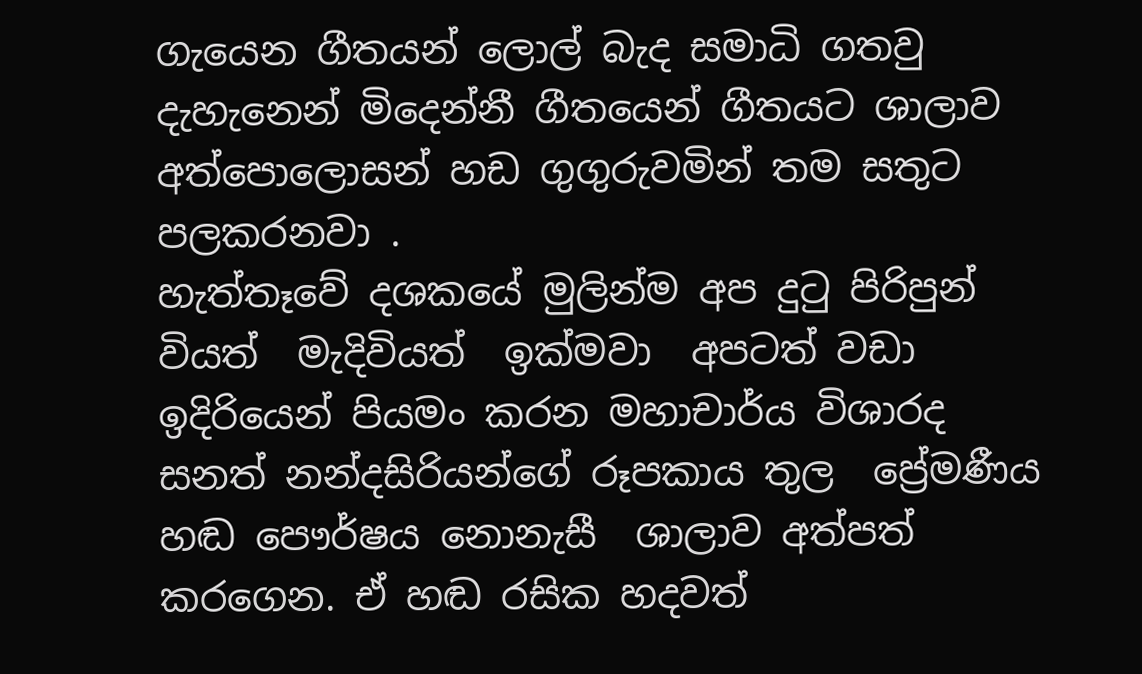ගැයෙන ගීතයන් ලොල් බැද සමාධි ගතවු  දැහැනෙන් මිදෙන්නී ගීතයෙන් ගීතයට ශාලාව අත්පොලොසන් හඩ ගුගුරුවමින් තම සතුට පලකරනවා .
හැත්තෑවේ දශකයේ මුලින්ම අප දුටු පිරිපුන් වියත්  මැදිවියත්  ඉක්මවා  අපටත් වඩා ඉදිරියෙන් පියමං කරන මහාචාර්ය විශාරද  සනත් නන්දසිරියන්ගේ රූපකාය තුල  ප්‍රේමණීය හඬ පෞර්ෂය නොනැසී  ශාලාව අත්පත් කරගෙන. ඒ හඬ රසික හදවත්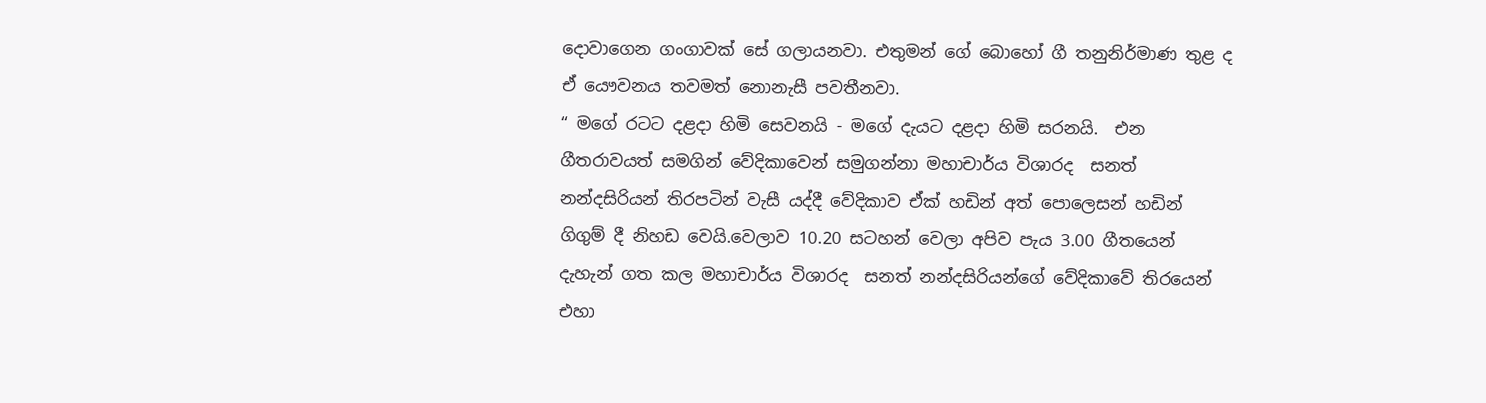දොවාගෙන ගංගාවක් සේ ගලායනවා. එතුමන් ගේ බොහෝ ගී තනුනිර්මාණ තුළ ද ඒ යෞවනය තවමත් නොනැසී පවතීනවා.
“ මගේ රටට දළදා හිමි සෙවනයි - මගේ දැයට දළදා හිමි සරනයි.  එන ගීතරාවයත් සමගින් වේදිකාවෙන් සමුගන්නා මහාචාර්ය විශාරද  සනත් නන්දසිරියන් තිරපටින් වැසී යද්දී වේදිකාව ඒක් හඩින් අත් පොලෙසන් හඩින් ගිගුම් දී නිහඩ වෙයි.වෙලාව 10.20 සටහන් වෙලා අපිව පැය 3.00 ගීතයෙන් දැහැන් ගත කල මහාචාර්ය විශාරද  සනත් නන්දසිරියන්ගේ වේදිකාවේ තිරයෙන් එහා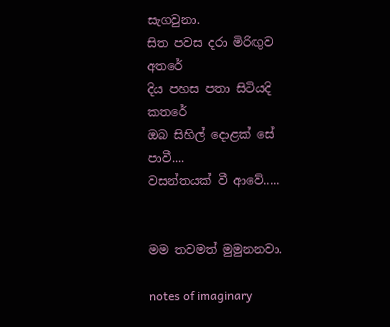සැගවුනා.
සිත පවස දරා මිරිඟුව අතරේ
දිය පහස පතා සිටියදි කතරේ
ඔබ සිහිල් දොළක්‌ සේ පාවී....
වසන්තයක්‌ වී ආවේ.....


මම තවමත් මුමුනනවා.

notes of imaginary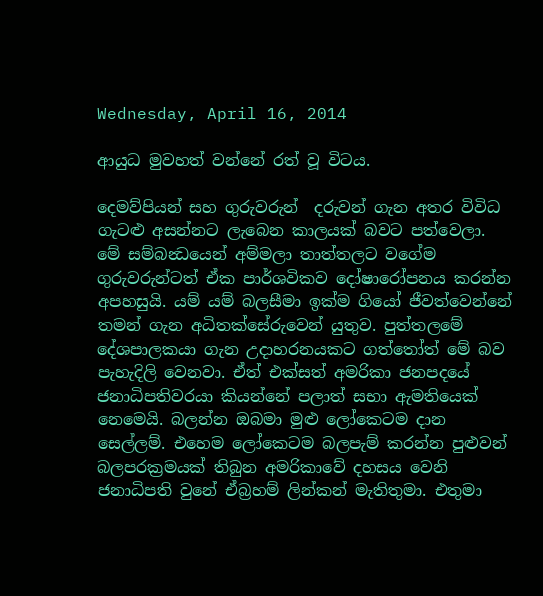Wednesday, April 16, 2014

ආයුධ මුවහත් වන්නේ රත් වූ විටය.

දෙමව්පියන් සහ ගුරුවරුන්  දරුවන් ගැන අතර විවිධ ගැටළු අසන්නට ලැබෙන කාලයක් බවට පත්වෙලා. මේ සම්බන්‍ධයෙන් අම්මලා තාත්තලට වගේම ගුරුවරුන්ටත් ඒක පාර්ශවිකව දෝෂාරෝපනය කරන්න අපහසුයි. යම් යම් බලසීමා ඉක්ම ගියෝ ජීවත්වෙන්නේ තමන් ගැන අධිතක්සේරුවෙන් යුතුව. පුත්තලමේ දේශපාලකයා ගැන උදාහරනයකට ගත්තෝත් මේ බව පැහැදිලි වෙනවා. ඒත් එක්සත් අමරිකා ජනපදයේ ජනාධිපතිවරයා කියන්නේ පලාත් සභා ඇමතියෙක් නෙමෙයි. බලන්න ඔබමා මුළු ලෝකෙටම දාන සෙල්ලම්. එහෙම ලෝකෙටම බලපැම් කරන්න පුළුවන් බලපරක්‍රමයක් තිබුන අමරිකාවේ දහසය වෙනි ජනාධිපති වුනේ ඒබ්‍රහම් ලින්කන් මැතිතුමා. එතුමා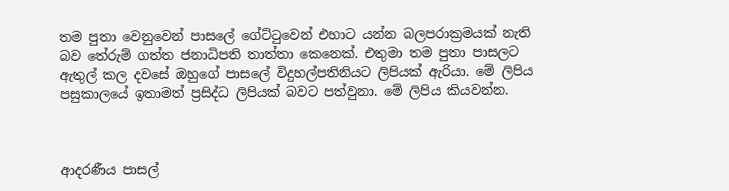තම පුතා වෙනුවෙන් පාසලේ ගේට්ටුවෙන් එහාට යන්න බලපරාක්‍රමයක් නැති බව තේරුම් ගත්ත ජනාධිපති තාත්තා කෙනෙක්. එතුමා තම පුතා පාසලට ඇතුල් කල දවසේ ඔහුගේ පාසලේ විදුහල්පතිනියට ලිපියක් ඇරියා. මේ ලිපිය පසුකාලයේ ඉතාමත් ප්‍රසිද්ධ ලිපියක් බවට පත්වුනා. මේ ලිපිය කියවන්න.



ආදරණීය පාසල්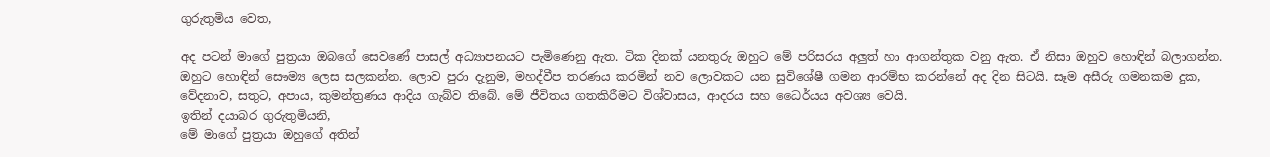ගුරුතුමිය වෙත,

අද පටන් මාගේ පුත්‍රයා ඔබගේ සෙවණේ පාසල් අධ්‍යාපනයට පැමිණෙනු ඇත. ටික දිනක් යනතුරු ඔහුට මේ පරිසරය අලුත් හා ආගන්තුක වනු ඇත. ඒ නිසා ඔහුව හොඳින් බලාගන්න. ඔහුට හොඳින් සෞම්‍ය ලෙස සලකන්න. ලොව පුරා දැනුම, මහද්වීප තරණය කරමින් නව ලොවකට යන සුවිශේෂී ගමන ආරම්භ කරන්නේ අද දින සිටයි. සෑම අසීරු ගමනකම දුක, වේදනාව, සතුට, අපාය, කුමන්ත්‍රණය ආදිය ගැබ්ව තිබේ. මේ ජීවිතය ගතකිරීමට විශ්වාසය, ආදරය සහ ධෛර්යය අවශ්‍ය වෙයි.
ඉතින් දයාබර ගුරුතුමියනි,
මේ මාගේ පුත්‍රයා ඔහුගේ අතින්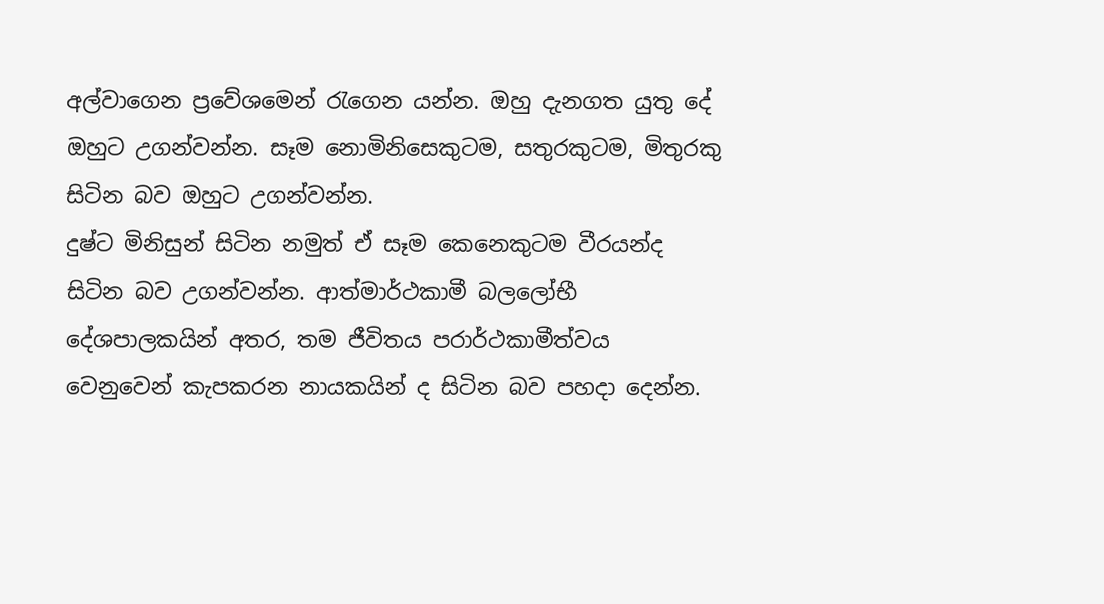අල්වාගෙන ප්‍රවේශමෙන් රැගෙන යන්න. ඔහු දැනගත යුතු දේ ඔහුට උගන්වන්න. සෑම නොමිනිසෙකුටම, සතුරකුටම, මිතුරකු සිටින බව ඔහුට උගන්වන්න.
දුෂ්ට මිනිසුන් සිටින නමුත් ඒ සෑම කෙනෙකුටම වීරයන්ද සිටින බව උගන්වන්න. ආත්මාර්ථකාමී බලලෝභී දේශපාලකයින් අතර, තම ජීවිතය පරාර්ථකාමීත්වය වෙනුවෙන් කැපකරන නායකයින් ද සිටින බව පහදා දෙන්න.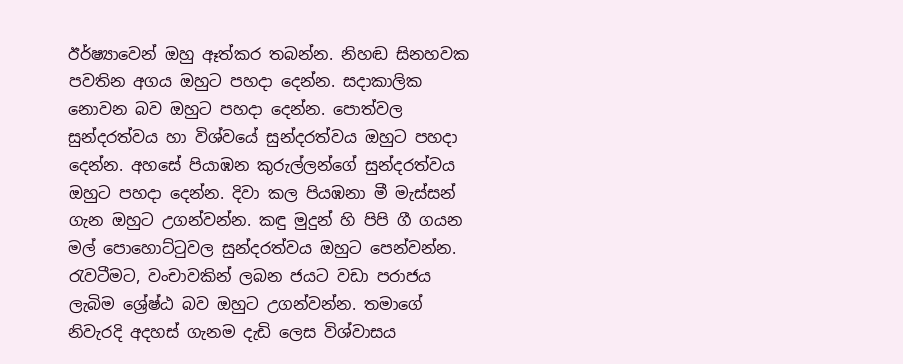ඊර්ෂ්‍යාවෙන් ඔහු ඈත්කර තබන්න. නිහඬ සිනහවක පවතින අගය ඔහුට පහදා දෙන්න. සදාකාලික නොවන බව ඔහුට පහදා දෙන්න. පොත්වල සුන්දරත්වය හා විශ්වයේ සුන්දරත්වය ඔහුට පහදා දෙන්න. අහසේ පියාඹන කුරුල්ලන්ගේ සුන්දරත්වය ඔහුට පහදා දෙන්න. දිවා කල පියඹනා මී මැස්සන් ගැන ඔහුට උගන්වන්න. කඳු මුදුන් හි පිපි ගී ගයන මල් ‍පොහොට්ටුවල සුන්දරත්වය ඔහුට පෙන්වන්න.
රැවටීමට, වංචාවකින් ලබන ජයට වඩා පරාජය ලැබිම ශ්‍රේෂ්ඨ බව ඔහුට උගන්වන්න. තමාගේ නිවැරදි අදහස් ගැනම දැඩි ලෙස විශ්වාසය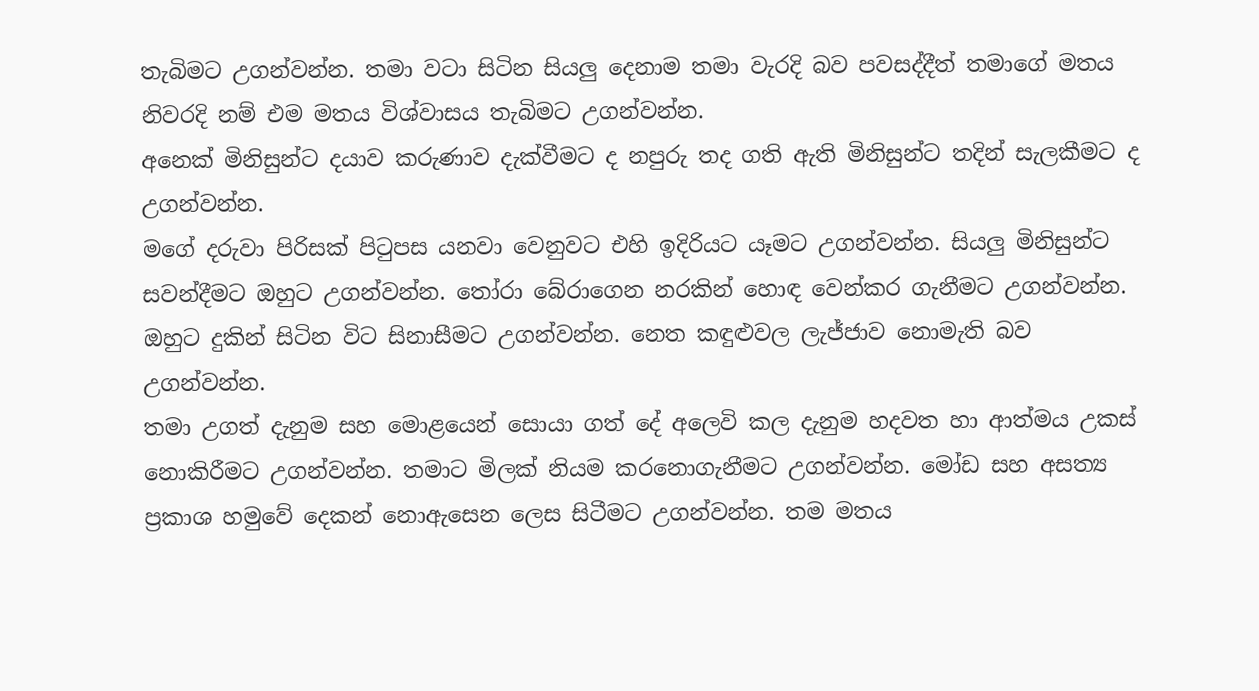තැබිමට උගන්වන්න. තමා වටා සිටින සියලු දෙනාම තමා වැරදි බව පවසද්දීත් තමාගේ මතය නිවරදි නම් එම මතය විශ්වාසය තැබිමට උගන්වන්න.
අනෙක් මිනිසුන්ට දයාව කරුණාව දැක්වීමට ද නපුරු තද ගති ඇති මිනිසුන්ට තදින් සැලකීමට ද උගන්වන්න.
මගේ දරුවා පිරිසක් පිටුපස යනවා වෙනුවට එහි ඉදිරියට යෑමට උගන්වන්න. සියලු මිනිසුන්ට සවන්දීමට ඔහුට උගන්වන්න. තෝරා බේරාගෙන නරකින් හොඳ වෙන්කර ගැනීමට උගන්වන්න. ඔහුට දුකින් සිටින විට සිනාසීමට උගන්වන්න. නෙත කඳුළුවල ලැජ්ජාව නොමැති බව උගන්වන්න.
තමා උගත් දැනුම සහ මොළයෙන් සොයා ගත් දේ අලෙවි කල දැනුම හදවත හා ආත්මය උකස් නොකිරීමට උගන්වන්න. තමාට මිලක් නියම කරනොගැනීමට උගන්වන්න. මෝඩ සහ අසත්‍ය ප්‍රකාශ හමුවේ දෙකන් නොඇසෙන ලෙස සිටීමට උගන්වන්න. තම මතය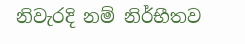නිවැරදි නම් නිර්භීතව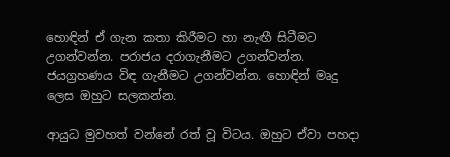හොඳින් ඒ ගැන කතා කිරීමට හා නැඟී සිටීමට උගන්වන්න. පරාජය දරාගැනීමට උගන්වන්න. ජයග්‍රහණය විඳ ගැනීමට උගන්වන්න. හොඳින් මෘදු ලෙස ඔහුට සලකන්න.

ආයුධ මුවහත් වන්නේ රත් වූ විටය. ඔහුට ඒවා පහදා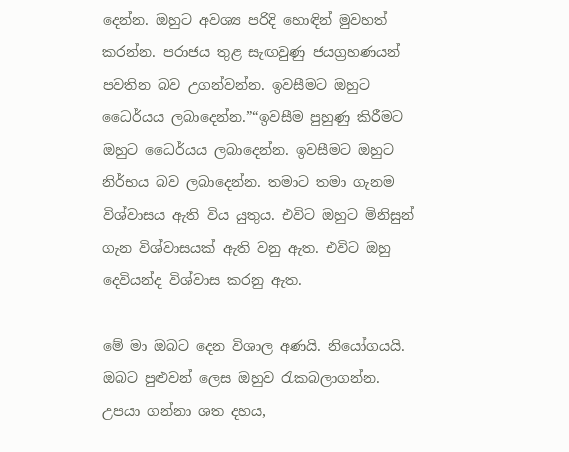දෙන්න. ඔහුට අවශ්‍ය පරිදි හොඳින් මුවහත් කරන්න. පරාජය තුළ සැඟවුණු ජයග්‍රහණයන් පවතින බව උගන්වන්න. ඉවසීමට ඔහුට ධෛර්යය ලබාදෙන්න.”“ඉවසීම පුහුණු කිරීමට ඔහුට ධෛර්යය ලබාදෙන්න. ඉවසීමට ඔහුට නිර්භය බව ලබාදෙන්න. තමාට තමා ගැනම විශ්වාසය ඇති විය යුතුය. එවිට ඔහුට මිනිසුන් ගැන විශ්වාසයක් ඇති වනු ඇත. එවිට ඔහු දෙවියන්ද විශ්වාස කරනු ඇත.

මේ මා ඔබට දෙන විශාල අණයි. නියෝගයයි. ඔබට පුළුවන් ලෙස ඔහුව රැකබලාගන්න.
උපයා ගන්නා ශත දහය,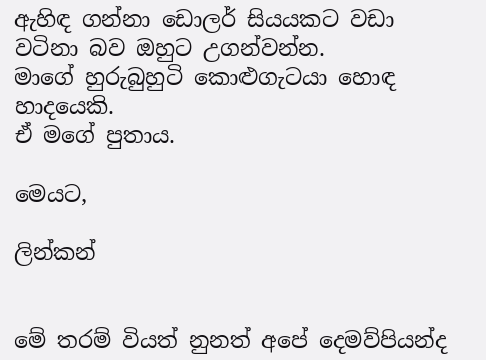ඇහිඳ ගන්නා ඩොලර් සියයකට වඩා වටිනා බව ඔහුට උගන්වන්න.
මාගේ හුරුබුහුටි කොළුගැටයා හොඳ හාදයෙකි.
ඒ මගේ පුතාය.

මෙයට,

ලින්කන්


මේ තරම් වියත් නුනත් අපේ දෙමව්පියන්ද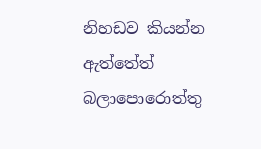නිහඩව කියන්න ඇත්තේත් බලාපොරොත්තු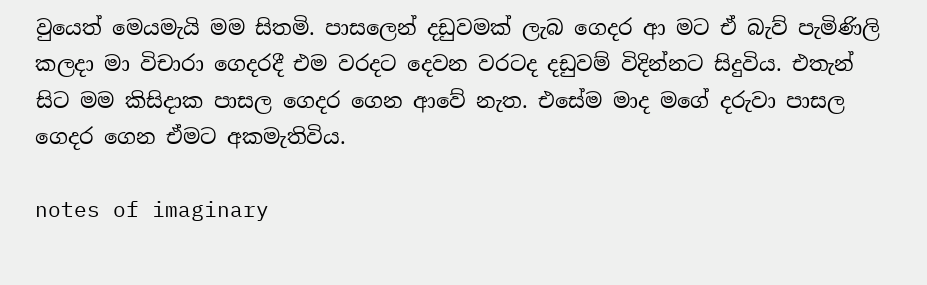වුයෙත් මෙයමැයි මම සිතමි. පාසලෙන් දඩුවමක් ලැබ ගෙදර ආ මට ඒ බැව් පැමිණිලි කලදා මා විචාරා ගෙදරදී එම වරදට දෙවන වරටද දඩුවම් විදින්නට සිදුවිය. එතැන් සිට මම කිසිදාක පාසල ගෙදර ගෙන ආවේ නැත. එසේම මාද මගේ දරුවා පාසල ගෙදර ගෙන ඒමට අකමැතිවිය.

notes of imaginary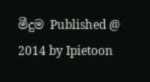මීදුම Published @ 2014 by Ipietoon